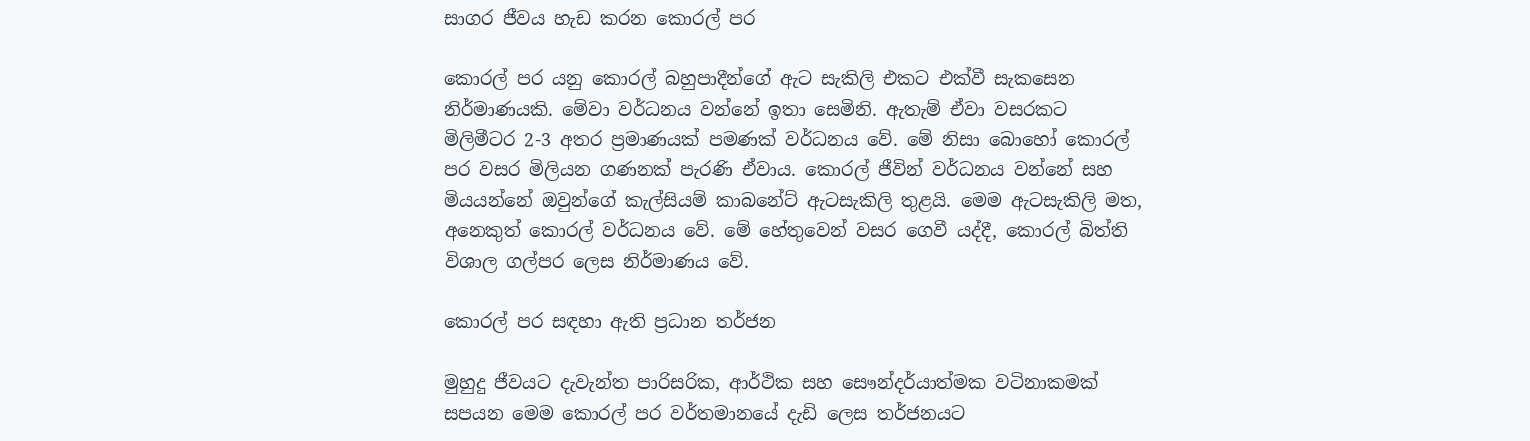සාගර ජීවය හැඩ කරන කොරල් පර

කොරල් පර යනු කොරල් බහුපාදීන්ගේ ඇට සැකිලි එකට එක්වී සැකසෙන නිර්මාණයකි. මේවා වර්ධනය වන්නේ ඉතා සෙමිනි. ඇතැම් ඒවා වසරකට මිලිමීටර 2-3 අතර ප්‍රමාණයක් පමණක් වර්ධනය වේ. මේ නිසා බොහෝ කොරල් පර වසර මිලියන ගණනක් පැරණි ඒවාය. කොරල් ජීවින් වර්ධනය වන්නේ සහ මියයන්නේ ඔවුන්ගේ කැල්සියම් කාබනේට් ඇටසැකිලි තුළයි. මෙම ඇටසැකිලි මත, අනෙකුත් කොරල් වර්ධනය වේ. මේ හේතුවෙන් වසර ගෙවී යද්දී, කොරල් බිත්ති විශාල ගල්පර ලෙස නිර්මාණය වේ.

කොරල් පර සඳහා ඇති ප්‍රධාන තර්ජන

මුහුදු ජීවයට දැවැන්ත පාරිසරික, ආර්ථික සහ සෞන්දර්යාත්මක වටිනාකමක් සපයන මෙම කොරල් පර වර්තමානයේ දැඩි ලෙස තර්ජනයට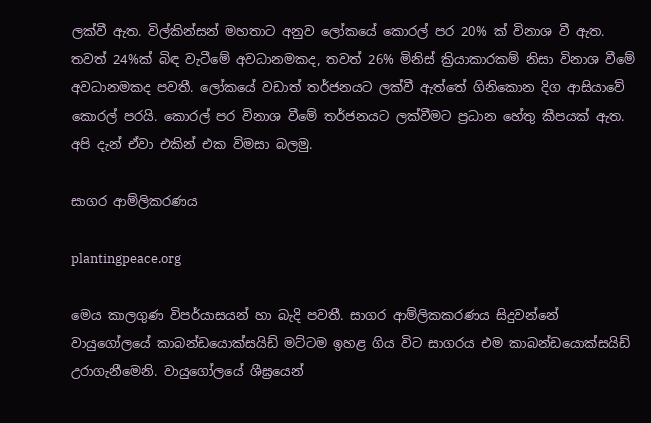ලක්වී ඇත. විල්කින්සන් මහතාට අනුව ලෝකයේ කොරල් පර 20% ක් විනාශ වී ඇත. තවත් 24%ක් බිඳ වැටීමේ අවධානමකද, තවත් 26% මිනිස් ක්‍රියාකාරකම් නිසා විනාශ වීමේ අවධානමකද පවතී. ලෝකයේ වඩාත් තර්ජනයට ලක්වී ඇත්තේ ගිනිකොන දිග ආසියාවේ කොරල් පරයි. කොරල් පර විනාශ වීමේ තර්ජනයට ලක්වීමට ප්‍රධාන හේතු කීපයක් ඇත. අපි දැන් ඒවා එකින් එක විමසා බලමු.

සාගර ආම්ලිකරණය

plantingpeace.org

මෙය කාලගුණ විපර්යාසයන් හා බැදි පවතී. සාගර ආම්ලිකකරණය සිදුවන්නේ වායුගෝලයේ කාබන්ඩයොක්සයිඩ් මට්ටම ඉහළ ගිය විට සාගරය එම කාබන්ඩයොක්සයිඩ් උරාගැනීමෙනි. වායුගෝලයේ ශීඝ්‍රයෙන්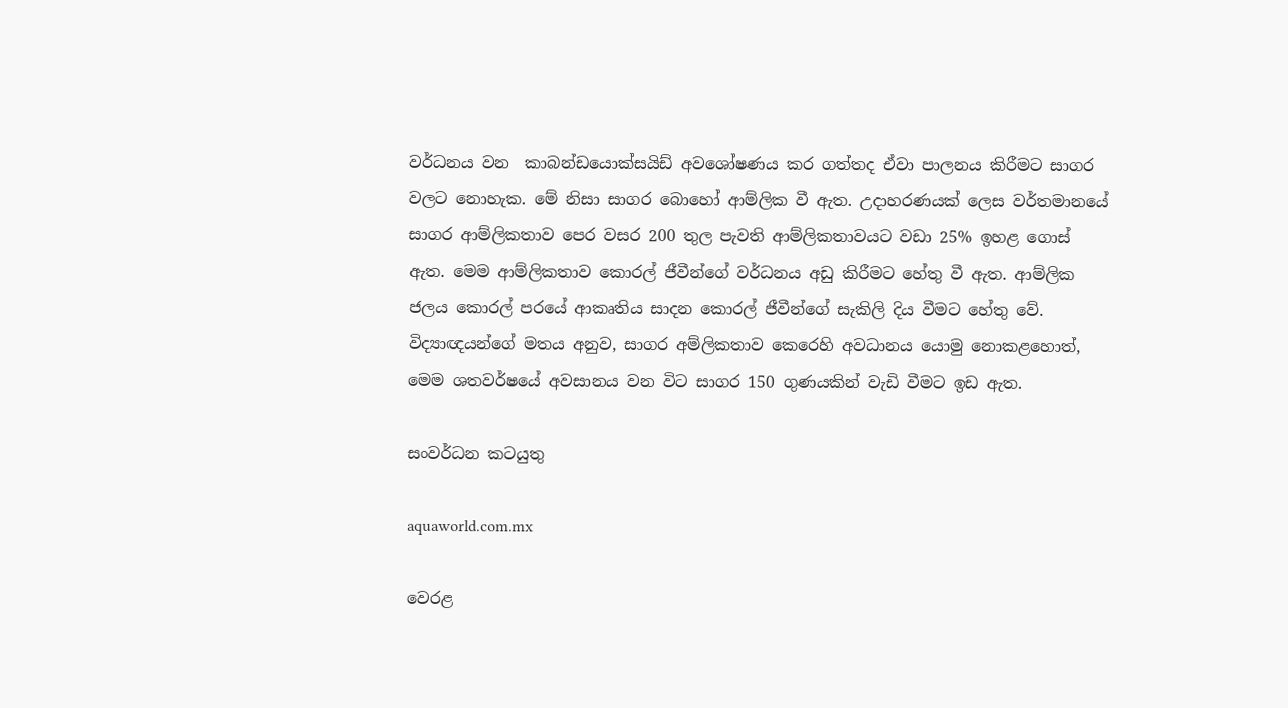වර්ධනය වන  කාබන්ඩයොක්සයිඩ් අවශෝෂණය කර ගත්තද ඒවා පාලනය කිරීමට සාගර වලට නොහැක. මේ නිසා සාගර බොහෝ ආම්ලික වී ඇත. උදාහරණයක් ලෙස වර්තමානයේ සාගර ආම්ලිකතාව පෙර වසර 200 තුල පැවති ආම්ලිකතාවයට වඩා 25% ඉහළ ගොස් ඇත. මෙම ආම්ලිකතාව කොරල් ජීවීන්ගේ වර්ධනය අඩු කිරීමට හේතු වී ඇත. ආම්ලික ජලය කොරල් පරයේ ආකෘතිය සාදන කොරල් ජීවීන්ගේ සැකිලි දිය වීමට හේතු වේ. විද්‍යාඥයන්ගේ මතය අනුව, සාගර අම්ලිකතාව කෙරෙහි අවධානය යොමු නොකළහොත්, මෙම ශතවර්ෂයේ අවසානය වන විට සාගර 150 ගුණයකින් වැඩි වීමට ඉඩ ඇත.

සංවර්ධන කටයුතු

aquaworld.com.mx

වෙරළ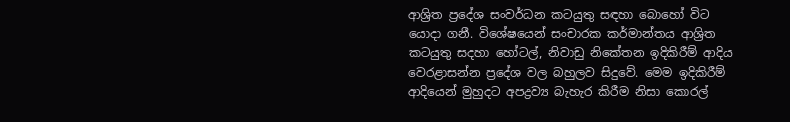ආශ්‍රිත ප්‍රදේශ සංවර්ධන කටයුතු සඳහා බොහෝ විට යොදා ගනී. විශේෂයෙන් සංචාරක කර්මාන්තය ආශ්‍රිත කටයුතු සදහා හෝටල්, නිවාඩු නිකේතන ඉදිකිරීම් ආදිය වෙරළාසන්න ප්‍රදේශ වල බහුලව සිදුවේ. මෙම ඉදිකිරීම් ආදියෙන් මුහුදට අපද්‍රව්‍ය බැහැර කිරීම නිසා කොරල්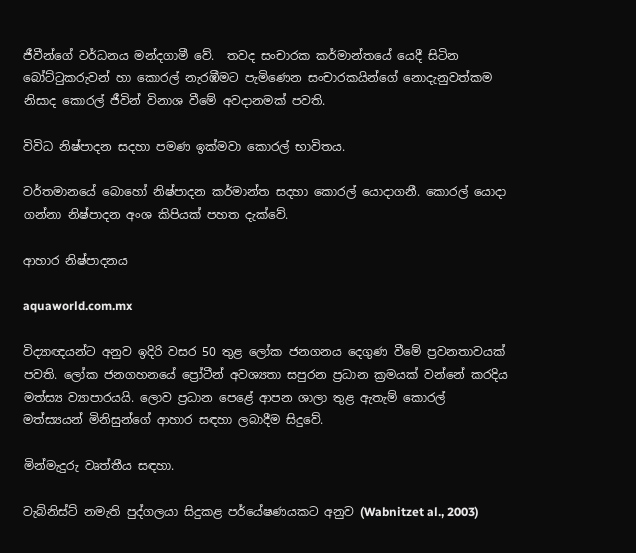ජීවීන්ගේ වර්ධනය මන්දගාමී වේ.  තවද සංචාරක කර්මාන්තයේ යෙදී සිටින බෝට්ටුකරුවන් හා කොරල් නැරඹීමට පැමිණෙන සංචාරකයින්ගේ නොදැනුවත්කම නිසාද කොරල් ජීවින් විනාශ වීමේ අවදානමක් පවති.

විවිධ නිෂ්පාදන සදහා පමණ ඉක්මවා කොරල් භාවිතය.

වර්තමානයේ බොහෝ නිෂ්පාදන කර්මාන්ත සදහා කොරල් යොදාගනී. කොරල් යොදා ගන්නා නිෂ්පාදන අංශ කිපියක් පහත දැක්වේ.

ආහාර නිෂ්පාදනය

aquaworld.com.mx

විද්‍යාඥයන්ට අනුව ඉදිරි වසර 50 තුළ ලෝක ජනගනය දෙගුණ වීමේ ප්‍රවනතාවයක් පවති. ලෝක ජනගහනයේ ප්‍රෝටීන් අවශ්‍යතා සපුරන ප්‍රධාන ක්‍රමයක් වන්නේ කරදිය මත්ස්‍ය ව්‍යාපාරයයි. ලොව ප්‍රධාන පෙළේ ආපන ශාලා තුළ ඇතැම් කොරල් මත්ස්‍යයන් මිනිසුන්ගේ ආහාර සඳහා ලබාදීම සිදුවේ.

මින්මැදුරු වෘත්තීය සඳහා.

වැබ්නිස්ට් නමැති පුද්ගලයා සිදුකළ පර්යේෂණයකට අනුව (Wabnitzet al., 2003)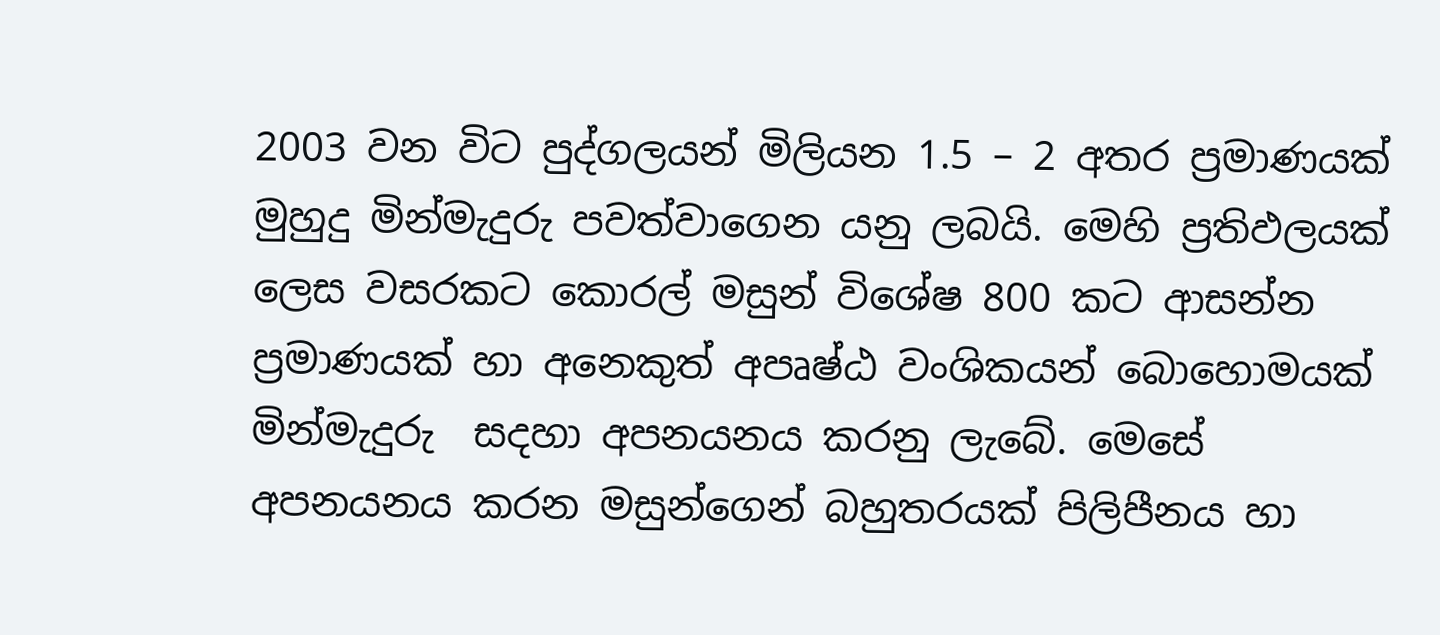2003 වන විට පුද්ගලයන් මිලියන 1.5 – 2 අතර ප්‍රමාණයක් මුහුදු මින්මැදුරු පවත්වාගෙන යනු ලබයි. මෙහි ප්‍රතිඵලයක් ලෙස වසරකට කොරල් මසුන් විශේෂ 800 කට ආසන්න ප්‍රමාණයක් හා අනෙකුත් අපෘෂ්ඨ වංශිකයන් බොහොමයක්  මින්මැදුරු  සදහා අපනයනය කරනු ලැබේ. මෙසේ අපනයනය කරන මසුන්ගෙන් බහුතරයක් පිලිපීනය හා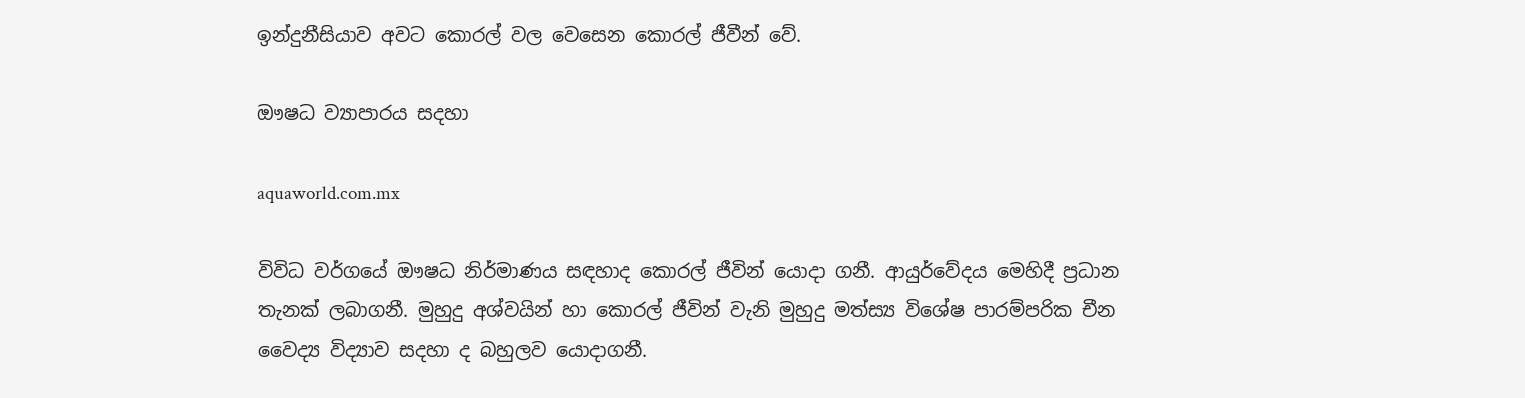ඉන්දුනීසියාව අවට කොරල් වල වෙසෙන කොරල් ජීවීන් වේ.

ඖෂධ ව්‍යාපාරය සදහා

aquaworld.com.mx

විවිධ වර්ගයේ ඖෂධ නිර්මාණය සඳහාද කොරල් ජීවින් යොදා ගනී. ආයුර්වේදය මෙහිදී ප්‍රධාන තැනක් ලබාගනී. මුහුදු අශ්වයින් හා කොරල් ජීවින් වැනි මුහුදු මත්ස්‍ය විශේෂ පාරම්පරික චීන වෛද්‍ය විද්‍යාව සදහා ද බහුලව යොදාගනී.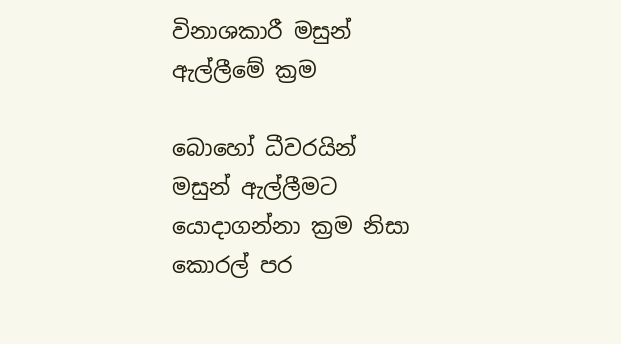විනාශකාරී මසුන් ඇල්ලීමේ ක්‍රම

බොහෝ ධීවරයින් මසුන් ඇල්ලීමට යොදාගන්නා ක්‍රම නිසා කොරල් පර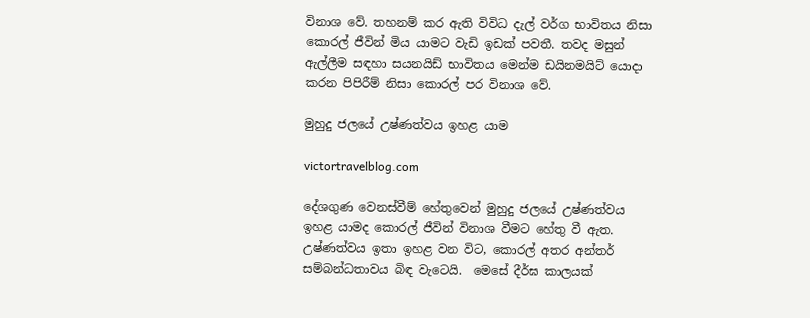විනාශ වේ. තහනම් කර ඇති විවිධ දැල් වර්ග භාවිතය නිසා කොරල් ජීවින් මිය යාමට වැඩි ඉඩක් පවතී. තවද මසුන් ඇල්ලීම සඳහා සයනයිඩ් භාවිතය මෙන්ම ඩයිනමයිට් යොදා කරන පිපිරීම් නිසා කොරල් පර විනාශ වේ.

මුහුදු ජලයේ උෂ්ණත්වය ඉහළ යාම

victortravelblog.com

දේශගුණ වෙනස්වීම් හේතුවෙන් මුහුදු ජලයේ උෂ්ණත්වය ඉහළ යාමද කොරල් ජීවින් විනාශ වීමට හේතු වී ඇත. උෂ්ණත්වය ඉතා ඉහළ වන විට, කොරල් අතර අන්තර් සම්බන්ධතාවය බිඳ වැටෙයි.  මෙසේ දීර්ඝ කාලයක්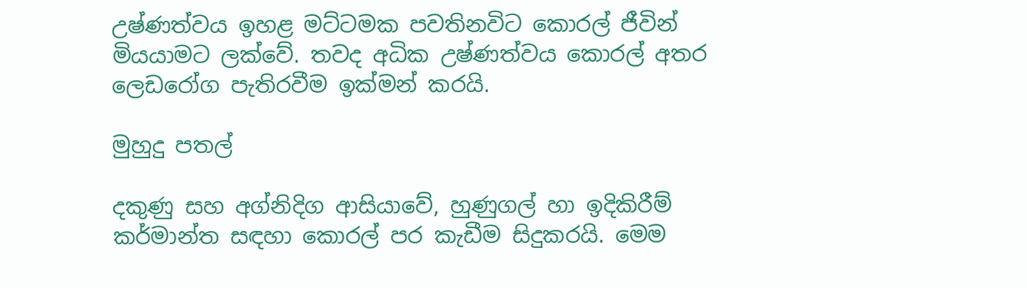උෂ්ණත්වය ඉහළ මට්ටමක පවතිනවිට කොරල් ජීවින් මියයාමට ලක්වේ. තවද අධික උෂ්ණත්වය කොරල් අතර ලෙඩරෝග පැතිරවීම ඉක්මන් කරයි.

මුහුදු පතල්

දකුණු සහ අග්නිදිග ආසියාවේ, හුණුගල් හා ඉදිකිරීම් කර්මාන්ත සඳහා කොරල් පර කැඩීම සිදුකරයි. මෙම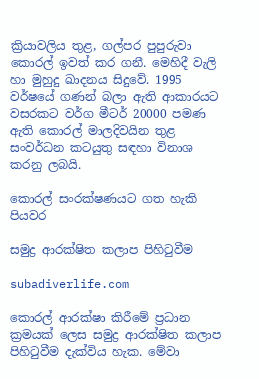ක්‍රියාවලිය තුළ, ගල්පර පුපුරුවා කොරල් ඉවත් කර ගනී. මෙහිදී වැලි හා මුහුදු ඛාදනය සිදුවේ. 1995 වර්ෂයේ ගණන් බලා ඇති ආකාරයට වසරකට වර්ග මීටර් 20000 පමණ ඇති කොරල් මාලදිවයින තුළ සංවර්ධන කටයුතු සඳහා විනාශ කරනු ලබයි.

කොරල් සංරක්ෂණයට ගත හැකි පියවර

සමුද්‍ර ආරක්ෂිත කලාප පිහිටුවීම

subadiverlife.com

කොරල් ආරක්ෂා කිරීමේ ප්‍රධාන ක්‍රමයක් ලෙස සමුද්‍ර ආරක්ෂිත කලාප පිහිටුවීම දැක්විය හැක. මේවා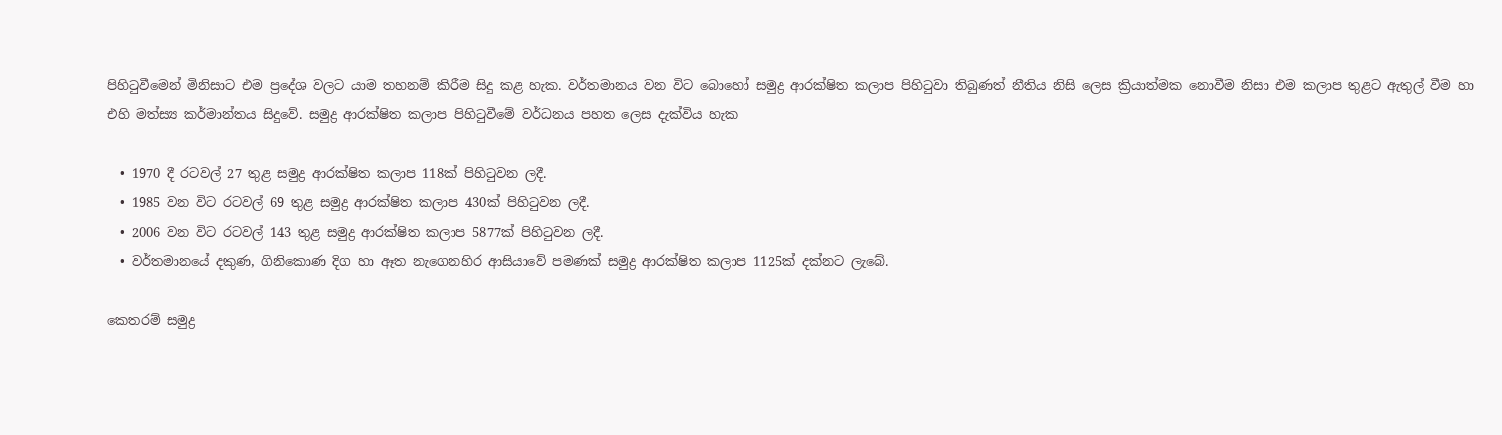පිහිටුවීමෙන් මිනිසාට එම ප්‍රදේශ වලට යාම තහනම් කිරීම සිදු කළ හැක. වර්තමානය වන විට බොහෝ සමුද්‍ර ආරක්ෂිත කලාප පිහිටුවා තිබුණත් නීතිය නිසි ලෙස ක්‍රියාත්මක නොවීම නිසා එම කලාප තුළට ඇතුල් වීම හා එහි මත්ස්‍ය කර්මාන්තය සිදුවේ. සමුද්‍ර ආරක්ෂිත කලාප පිහිටුවීමේ වර්ධනය පහත ලෙස දැක්විය හැක

  • 1970 දී රටවල් 27 තුළ සමුද්‍ර ආරක්ෂිත කලාප 118ක් පිහිටුවන ලදී.
  • 1985 වන විට රටවල් 69 තුළ සමුද්‍ර ආරක්ෂිත කලාප 430ක් පිහිටුවන ලදී.
  • 2006 වන විට රටවල් 143 තුළ සමුද්‍ර ආරක්ෂිත කලාප 5877ක් පිහිටුවන ලදී.
  • වර්තමානයේ දකුණ, ගිනිකොණ දිග හා ඈත නැගෙනහිර ආසියාවේ පමණක් සමුද්‍ර ආරක්ෂිත කලාප 1125ක් දක්නට ලැබේ.

කෙතරම් සමුද්‍ර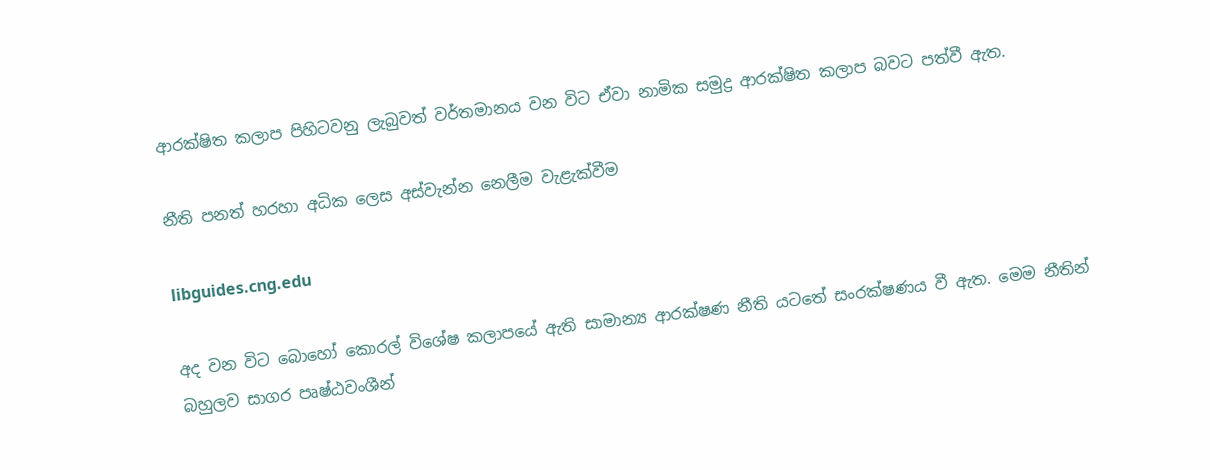ආරක්ෂිත කලාප පිහිටවනු ලැබුවත් වර්තමානය වන විට ඒවා නාමික සමුද්‍ර ආරක්ෂිත කලාප බවට පත්වී ඇත.

නීති පනත් හරහා අධික ලෙස අස්වැන්න නෙලීම වැළැක්වීම

libguides.cng.edu

අද වන විට බොහෝ කොරල් විශේෂ කලාපයේ ඇති සාමාන්‍ය ආරක්ෂණ නීති යටතේ සංරක්ෂණය වී ඇත. මෙම නීතින් බහුලව සාගර පෘෂ්ඨවංශීන්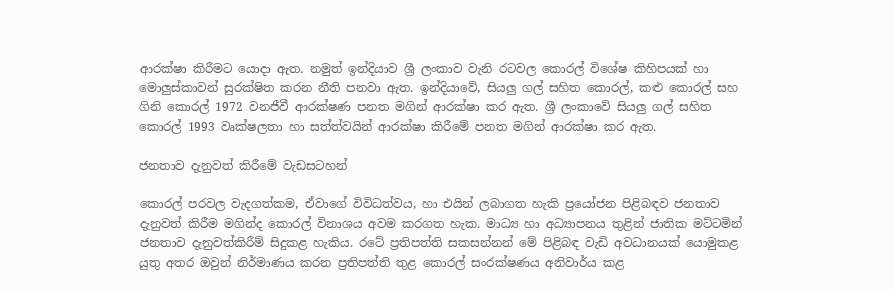ආරක්ෂා කිරීමට යොදා ඇත. නමුත් ඉන්දියාව ශ්‍රී ලංකාව වැනි රටවල කොරල් විශේෂ කිහිපයක් හා මොලුස්කාවන් සුරක්ෂිත කරන නීති පනවා ඇත. ඉන්දියාවේ, සියලු ගල් සහිත කොරල්, කළු කොරල් සහ ගිනි කොරල් 1972 වනජීවී ආරක්ෂණ පනත මගින් ආරක්ෂා කර ඇත. ශ්‍රී ලංකාවේ සියලු ගල් සහිත කොරල් 1993 වෘක්ෂලතා හා සත්ත්වයින් ආරක්ෂා කිරීමේ පනත මගින් ආරක්ෂා කර ඇත.

ජනතාව දැනුවත් කිරීමේ වැඩසටහන්

කොරල් පරවල වැදගත්කම, ඒවාගේ විවිධත්වය, හා එයින් ලබාගත හැකි ප්‍රයෝජන පිළිබඳව ජනතාව දැනුවත් කිරීම මගින්ද කොරල් විනාශය අවම කරගත හැක. මාධ්‍ය හා අධ්‍යාපනය තුළින් ජාතික මට්ටමින් ජනතාව දැනුවත්කිරීම් සිදුකළ හැකිය. රටේ ප්‍රතිපත්ති සකසන්නන් මේ පිළිබඳ වැඩි අවධානයක් යොමුකළ යුතු අතර ඔවුන් නිර්මාණය කරන ප්‍රතිපත්ති තුළ කොරල් සංරක්ෂණය අනිවාර්ය කළ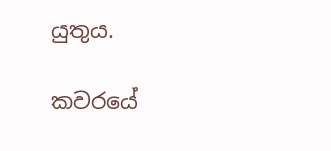යුතුය.

කවරයේ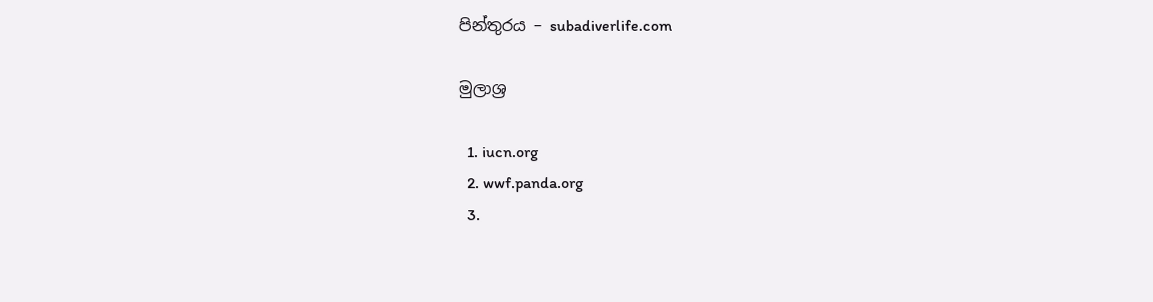පින්තුරය – subadiverlife.com

මුලාශ්‍ර

  1. iucn.org
  2. wwf.panda.org
  3.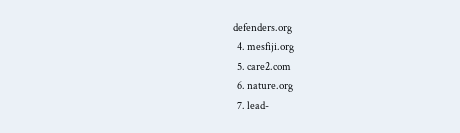defenders.org
  4. mesfiji.org
  5. care2.com
  6. nature.org
  7. lead-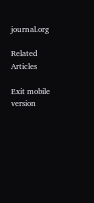journal.org

Related Articles

Exit mobile version